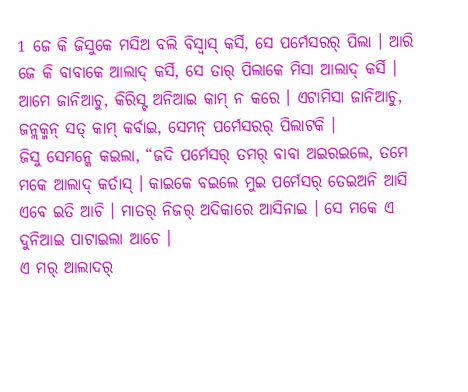1 ଜେ କି ଜିସୁକେ ମସିଅ ବଲି ବିସ୍ବାସ୍ କର୍ସି, ସେ ପର୍ମେସରର୍ ପିଲା । ଆରି ଜେ କି ବାବାକେ ଆଲାଦ୍ କର୍ସି, ସେ ତାର୍ ପିଲାକେ ମିସା ଆଲାଦ୍ କର୍ସି ।
ଆମେ ଜାନିଆଚୁ, କିରିସ୍ଟ ଅନିଆଇ କାମ୍ ନ କରେ । ଏଟାମିସା ଜାନିଆଚୁ, ଜନ୍ଲକ୍ମନ୍ ସତ୍ କାମ୍ କର୍ବାଇ, ସେମନ୍ ପର୍ମେସରର୍ ପିଲାଟକି ।
ଜିସୁ ସେମନ୍କେ କଇଲା, “ଜଦି ପର୍ମେସର୍ ତମର୍ ବାବା ଅଇରଇଲେ, ତମେ ମକେ ଆଲାଦ୍ କର୍ତାସ୍ । କାଇକେ ବଇଲେ ମୁଇ ପର୍ମେସର୍ ତେଇଅନି ଆସି ଏବେ ଇତି ଆଚି । ମାତର୍ ନିଜର୍ ଅଦିକାରେ ଆସିନାଇ । ସେ ମକେ ଏ ଦୁନିଆଇ ପାଟାଇଲା ଆଚେ ।
ଏ ମର୍ ଆଲାଦର୍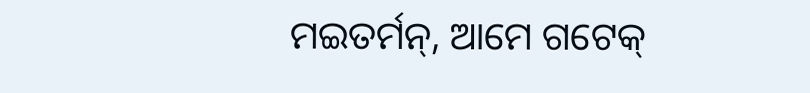ମଇତର୍ମନ୍, ଆମେ ଗଟେକ୍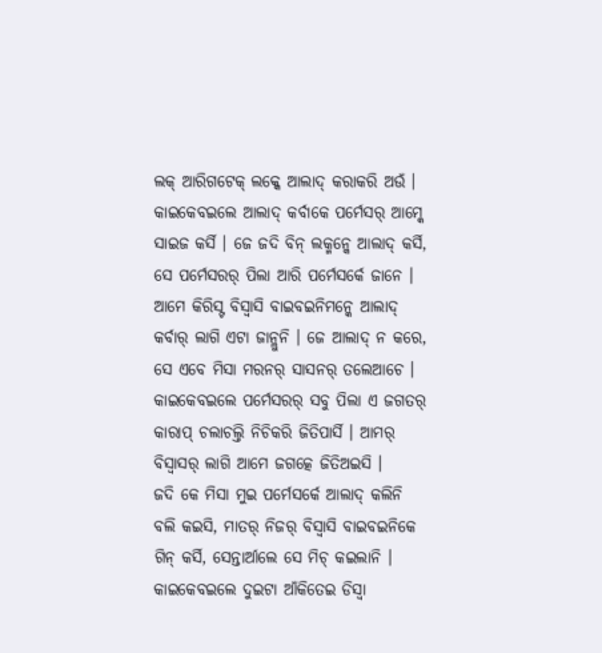ଲକ୍ ଆରିଗଟେକ୍ ଲକ୍କେ ଆଲାଦ୍ କରାକରି ଅଉଁ । କାଇକେବଇଲେ ଆଲାଦ୍ କର୍ବାକେ ପର୍ମେସର୍ ଆମ୍କେ ସାଇଜ କର୍ସି । ଜେ ଜଦି ବିନ୍ ଲକ୍ମନ୍କେ ଆଲାଦ୍ କର୍ସି, ସେ ପର୍ମେସରର୍ ପିଲା ଆରି ପର୍ମେସର୍କେ ଜାନେ ।
ଆମେ କିରିସ୍ଟ ବିସ୍ବାସି ବାଇବଇନିମନ୍କେ ଆଲାଦ୍ କର୍ବାର୍ ଲାଗି ଏଟା ଜାନ୍ଲୁନି । ଜେ ଆଲାଦ୍ ନ କରେ, ସେ ଏବେ ମିସା ମରନର୍ ସାସନର୍ ତଲେଆଚେ ।
କାଇକେବଇଲେ ପର୍ମେସରର୍ ସବୁ ପିଲା ଏ ଜଗତର୍ କାରାପ୍ ଚଲାଚଲ୍ତି ନିଚିକରି ଜିତିପାର୍ସି । ଆମର୍ ବିସ୍ବାସର୍ ଲାଗି ଆମେ ଜଗତ୍କେ ଜିତିଅଇସି ।
ଜଦି କେ ମିସା ମୁଇ ପର୍ମେସର୍କେ ଆଲାଦ୍ କଲିନି ବଲି କଇସି, ମାତର୍ ନିଜର୍ ବିସ୍ବାସି ବାଇବଇନିକେ ଗିନ୍ କର୍ସି, ସେନ୍ତାର୍ଆଲେ ସେ ମିଚ୍ କଇଲାନି । କାଇକେବଇଲେ ଦୁଇଟା ଆଁକିତେଇ ଡିସ୍ବା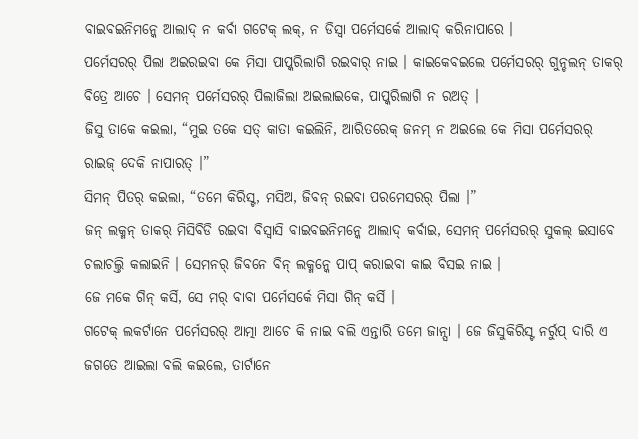ବାଇବଇନିମନ୍କେ ଆଲାଦ୍ ନ କର୍ବା ଗଟେକ୍ ଲକ୍, ନ ଡିସ୍ବା ପର୍ମେସର୍କେ ଆଲାଦ୍ କରିନାପାରେ ।
ପର୍ମେସରର୍ ପିଲା ଅଇରଇବା କେ ମିସା ପାପ୍କରିଲାଗି ରଇବାର୍ ନାଇ । କାଇକେବଇଲେ ପର୍ମେସରର୍ ଗୁନ୍ଚଲନ୍ ତାକର୍ ବିତ୍ରେ ଆଚେ । ସେମନ୍ ପର୍ମେସରର୍ ପିଲାଜିଲା ଅଇଲାଇକେ, ପାପ୍କରିଲାଗି ନ ରଅତ୍ ।
ଜିସୁ ତାକେ କଇଲା, “ମୁଇ ତକେ ସତ୍ କାତା କଇଲିନି, ଆରିତରେକ୍ ଜନମ୍ ନ ଅଇଲେ କେ ମିସା ପର୍ମେସରର୍ ରାଇଜ୍ ଦେକି ନାପାରତ୍ ।”
ସିମନ୍ ପିତର୍ କଇଲା, “ତମେ କିରିସ୍ଟ, ମସିଅ, ଜିବନ୍ ରଇବା ପରମେସରର୍ ପିଲା ।”
ଜନ୍ ଲକ୍ମନ୍ ତାକର୍ ମିସିବିଡି ରଇବା ବିସ୍ବାସି ବାଇବଇନିମନ୍କେ ଆଲାଦ୍ କର୍ବାଇ, ସେମନ୍ ପର୍ମେସରର୍ ସୁକଲ୍ ଇସାବେ ଚଲାଚଲ୍ତି କଲାଇନି । ସେମନର୍ ଜିବନେ ବିନ୍ ଲକ୍ମନ୍କେ ପାପ୍ କରାଇବା କାଇ ବିସଇ ନାଇ ।
ଜେ ମକେ ଗିନ୍ କର୍ସି, ସେ ମର୍ ବାବା ପର୍ମେସର୍କେ ମିସା ଗିନ୍ କର୍ସି ।
ଗଟେକ୍ ଲକର୍ଟାନେ ପର୍ମେସରର୍ ଆତ୍ମା ଆଚେ କି ନାଇ ବଲି ଏନ୍ତାରି ତମେ ଜାନ୍ସା । ଜେ ଜିସୁକିରିସ୍ଟ ନର୍ରୁପ୍ ଦାରି ଏ ଜଗତେ ଆଇଲା ବଲି କଇଲେ, ତାର୍ଟାନେ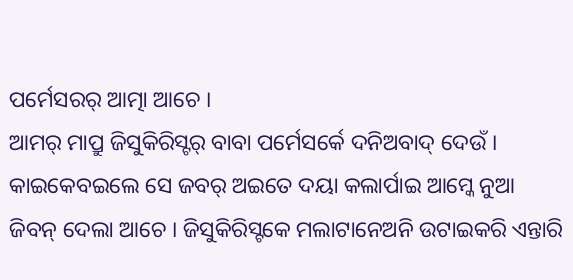ପର୍ମେସରର୍ ଆତ୍ମା ଆଚେ ।
ଆମର୍ ମାପ୍ରୁ ଜିସୁକିରିସ୍ଟର୍ ବାବା ପର୍ମେସର୍କେ ଦନିଅବାଦ୍ ଦେଉଁ । କାଇକେବଇଲେ ସେ ଜବର୍ ଅଇତେ ଦୟା କଲାର୍ପାଇ ଆମ୍କେ ନୁଆ ଜିବନ୍ ଦେଲା ଆଚେ । ଜିସୁକିରିସ୍ଟକେ ମଲାଟାନେଅନି ଉଟାଇକରି ଏନ୍ତାରି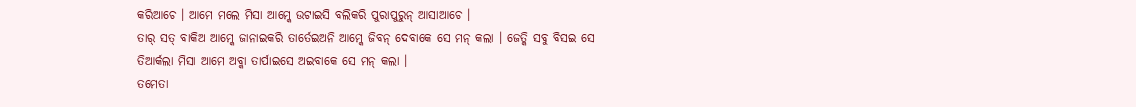କରିଆଚେ । ଆମେ ମଲେ ମିସା ଆମ୍କେ ଉଟାଇସି ବଲିକରି ପୁରାପୁରୁନ୍ ଆସାଆଚେ ।
ତାର୍ ସତ୍ ବାକିଅ ଆମ୍କେ ଜାନାଇକରି ତାର୍ତେଇଅନି ଆମ୍କେ ଜିବନ୍ ଦେବାକେ ସେ ମନ୍ କଲା । ଜେତ୍କି ସବୁ ବିସଇ ସେ ତିଆର୍କଲା ମିସା ଆମେ ଅବ୍କା ତାର୍ପାଇସେ ଅଇବାକେ ସେ ମନ୍ କଲା ।
ତମେତା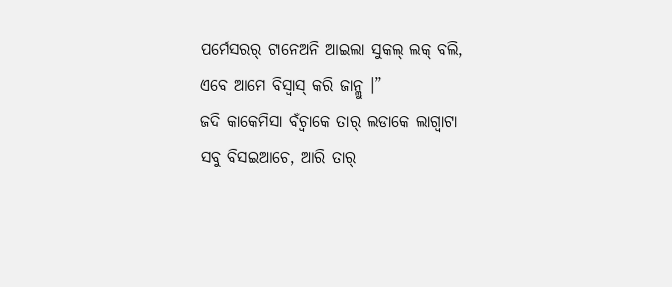ପର୍ମେସରର୍ ଟାନେଅନି ଆଇଲା ସୁକଲ୍ ଲକ୍ ବଲି, ଏବେ ଆମେ ବିସ୍ବାସ୍ କରି ଜାନ୍ଲୁ ।”
ଜଦି କାକେମିସା ବଁଚ୍ବାକେ ତାର୍ ଲଡାକେ ଲାଗ୍ବାଟା ସବୁ ବିସଇଆଚେ, ଆରି ତାର୍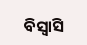ବିସ୍ବାସି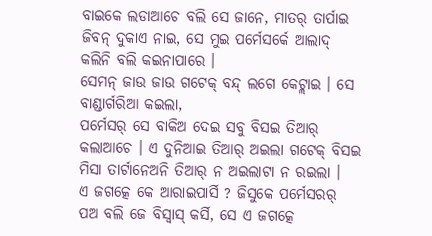ବାଇକେ ଲଡାଆଚେ ବଲି ସେ ଜାନେ, ମାତର୍ ତାର୍ପାଇ ଜିବନ୍ ଦୁକାଏ ନାଇ, ସେ ମୁଇ ପର୍ମେସର୍କେ ଆଲାଦ୍ କଲିନି ବଲି କଇନାପାରେ ।
ସେମନ୍ ଜାଉ ଜାଉ ଗଟେକ୍ ବନ୍ଦ୍ ଲଗେ କେଟ୍ଲାଇ । ସେ ବାଣ୍ଡାର୍ଗରିଆ କଇଲା,
ପର୍ମେସର୍ ସେ ବାକିଅ ଦେଇ ସବୁ ବିସଇ ତିଆର୍ କଲାଆଚେ । ଏ ଦୁନିଆଇ ତିଆର୍ ଅଇଲା ଗଟେକ୍ ବିସଇ ମିସା ତାର୍ଟାନେଅନି ତିଆର୍ ନ ଅଇଲାଟା ନ ରଇଲା ।
ଏ ଜଗତ୍କେ କେ ଆରାଇପାର୍ସି ? ଜିସୁକେ ପର୍ମେସରର୍ ପଅ ବଲି ଜେ ବିସ୍ବାସ୍ କର୍ସି, ସେ ଏ ଜଗତ୍କେ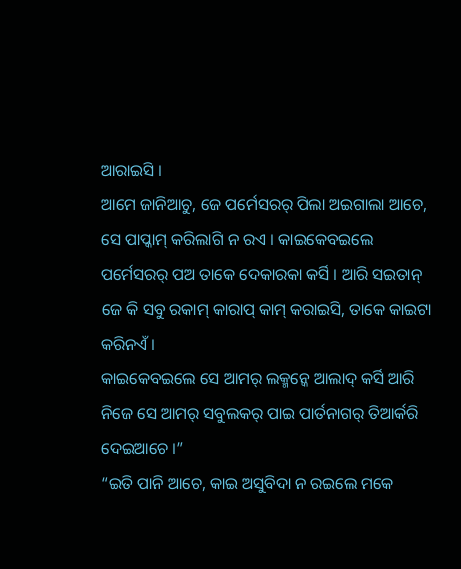ଆରାଇସି ।
ଆମେ ଜାନିଆଚୁ, ଜେ ପର୍ମେସରର୍ ପିଲା ଅଇଗାଲା ଆଚେ, ସେ ପାପ୍କାମ୍ କରିଲାଗି ନ ରଏ । କାଇକେବଇଲେ ପର୍ମେସରର୍ ପଅ ତାକେ ଦେକାରକା କର୍ସି । ଆରି ସଇତାନ୍ ଜେ କି ସବୁ ରକାମ୍ କାରାପ୍ କାମ୍ କରାଇସି, ତାକେ କାଇଟା କରିନଏଁ ।
କାଇକେବଇଲେ ସେ ଆମର୍ ଲକ୍ମନ୍କେ ଆଲାଦ୍ କର୍ସି ଆରି ନିଜେ ସେ ଆମର୍ ସବୁଲକର୍ ପାଇ ପାର୍ତନାଗର୍ ତିଆର୍କରି ଦେଇଆଚେ ।”
“ଇତି ପାନି ଆଚେ, କାଇ ଅସୁବିଦା ନ ରଇଲେ ମକେ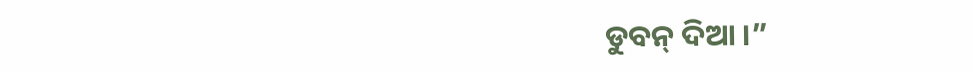ଡୁବନ୍ ଦିଆ ।”